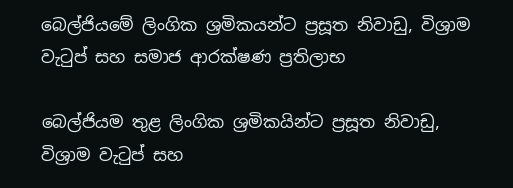බෙල්ජියමේ ලිංගික ශ්‍රමිකයන්ට ප්‍රසූත නිවාඩු, විශ්‍රාම වැටුප් සහ සමාජ ආරක්ෂණ ප්‍රතිලාභ

බෙල්ජියම තුළ ලිංගික ශ්‍රමිකයින්ට ප්‍රසූත නිවාඩු, විශ්‍රාම වැටුප් සහ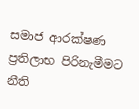සමාජ ආරක්ෂණ ප්‍රතිලාභ පිරිනැමීමට නීති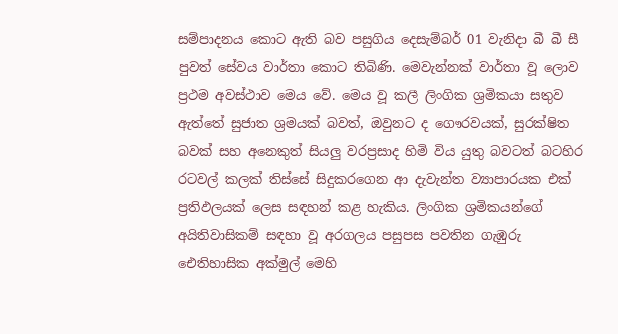සම්පාදනය කොට ඇති බව පසුගිය දෙසැම්බර් 01 වැනිදා බී බී සී පුවත් සේවය වාර්තා කොට තිබිණි. මෙවැන්නක් වාර්තා වූ ලොව ප්‍රථම අවස්ථාව මෙය වේ. මෙය වූ කලී ලිංගික ශ්‍රමිකයා සතුව ඇත්තේ සුජාත ශ්‍රමයක් බවත්, ඔවුනට ද ගෞරවයක්, සුරක්ෂිත බවක් සහ අනෙකුත් සියලු වරප්‍රසාද හිමි විය යුතු බවටත් බටහිර රටවල් කලක් තිස්සේ සිදුකරගෙන ආ දැවැන්ත ව්‍යාපාරයක එක් ප්‍රතිඵලයක් ලෙස සඳහන් කළ හැකිය. ලිංගික ශ්‍රමිකයන්ගේ අයිතිවාසිකම් සඳහා වූ අරගලය පසුපස පවතින ගැඹුරු ඓතිහාසික අක්මුල් මෙහි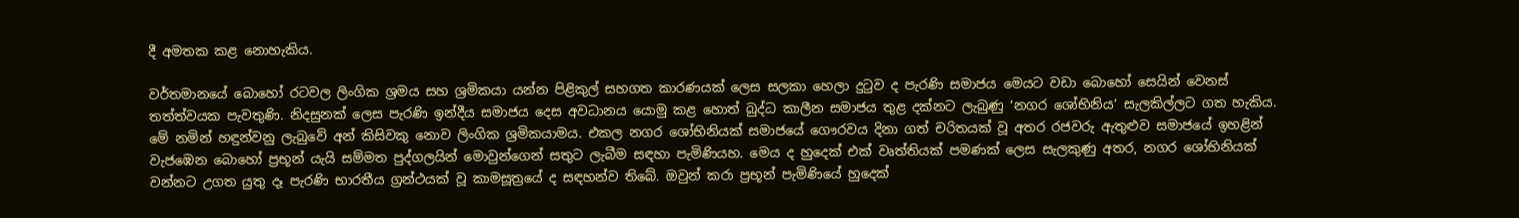දී අමතක කළ නොහැකිය.

වර්තමානයේ බොහෝ රටවල ලිංගික ශ්‍රමය සහ ශ්‍රමිකයා යන්න පිළිකුල් සහගත කාරණයක් ලෙස සලකා හෙලා දුටුව ද පැරණි සමාජය මෙයට වඩා බොහෝ සෙයින් වෙනස් තත්ත්වයක පැවතුණි. නිදසුනක් ලෙස පැරණි ඉන්දීය සමාජය දෙස අවධානය යොමු කළ හොත් බුද්ධ කාලීන සමාජය තුළ දක්නට ලැබුණු ‘නගර ශෝභිනිය’ සැලකිල්ලට ගත හැකිය. මේ නමින් හඳුන්වනු ලැබුවේ අන් කිසිවකු නොව ලිංගික ශ්‍රමිකයාමය. එකල නගර ශෝභිනියක් සමාජයේ ගෞරවය දිනා ගත් චරිතයක් වූ අතර රජවරු ඇතුළුව සමාජයේ ඉහළින් වැජඹෙන බොහෝ ප්‍රභූන් යැයි සම්මත පුද්ගලයින් මොවුන්ගෙන් සතුට ලැබීම සඳහා පැමිණියහ. මෙය ද හුදෙක් එක් වෘත්තියක් පමණක් ලෙස සැලකුණු අතර, නගර ශෝභිනියක් වන්නට උගත යුතු දෑ පැරණි භාරතීය ග්‍රන්ථයක් වූ කාමසූත්‍රයේ ද සඳහන්ව තිබේ. ඔවුන් කරා ප්‍රභූන් පැමිණියේ හුදෙක්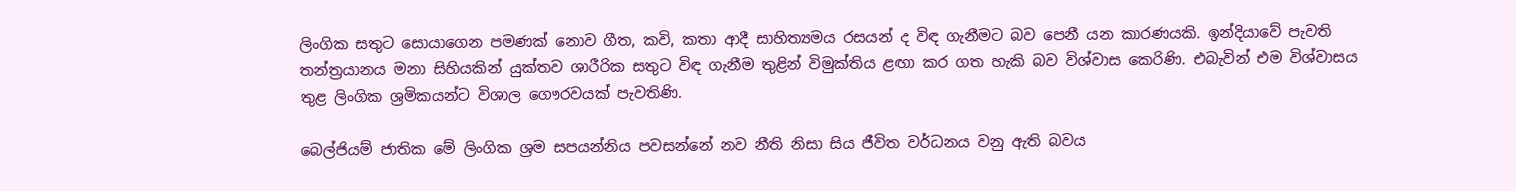ලිංගික සතුට සොයාගෙන පමණක් නොව ගීත, කවි, කතා ආදී සාහිත්‍යමය රසයන් ද විඳ ගැනීමට බව පෙනී යන කාරණයකි. ඉන්දියාවේ පැවති තන්ත්‍රයානය මනා සිහියකින් යුක්තව ශාරීරික සතුට විඳ ගැනීම තුළින් විමුක්තිය ළඟා කර ගත හැකි බව විශ්වාස කෙරිණි. එබැවින් එම විශ්වාසය තුළ ලිංගික ශ්‍රමිකයන්ට විශාල ගෞරවයක් පැවතිණි.

බෙල්ජියම් ජාතික මේ ලිංගික ශ්‍රම සපයන්නිය පවසන්නේ නව නීති නිසා සිය ජීවිත වර්ධනය වනු ඇති බවය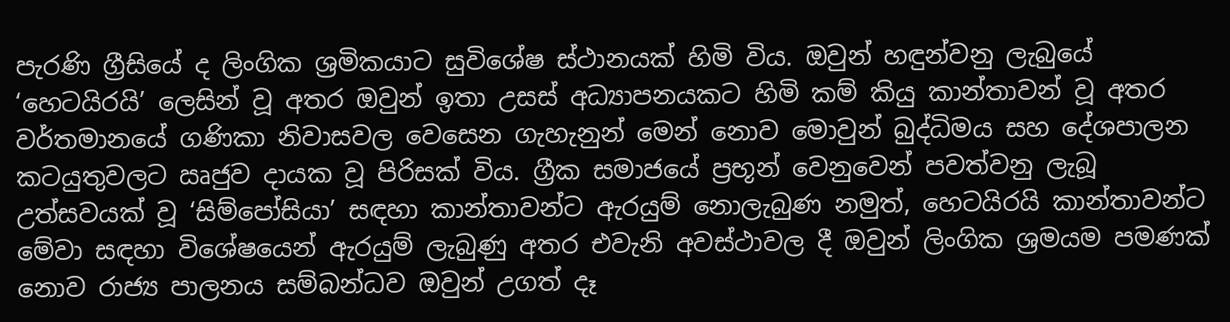පැරණි ග්‍රීසියේ ද ලිංගික ශ්‍රමිකයාට සුවිශේෂ ස්ථානයක් හිමි විය. ඔවුන් හඳුන්වනු ලැබුයේ ‘හෙටයිරයි’ ලෙසින් වූ අතර ඔවුන් ඉතා උසස් අධ්‍යාපනයකට හිමි කම් කියු කාන්තාවන් වූ අතර වර්තමානයේ ගණිකා නිවාසවල වෙසෙන ගැහැනුන් මෙන් නොව මොවුන් බුද්ධිමය සහ දේශපාලන කටයුතුවලට ඍජුව දායක වූ පිරිසක් විය. ග්‍රීක සමාජයේ ප්‍රභූන් වෙනුවෙන් පවත්වනු ලැබූ උත්සවයක් වූ ‘සිම්පෝසියා’ සඳහා කාන්තාවන්ට ඇරයුම් නොලැබුණ නමුත්, හෙටයිරයි කාන්තාවන්ට මේවා සඳහා විශේෂයෙන් ඇරයුම් ලැබුණු අතර එවැනි අවස්ථාවල දී ඔවුන් ලිංගික ශ්‍රමයම පමණක් නොව රාජ්‍ය පාලනය සම්බන්ධව ඔවුන් උගත් දෑ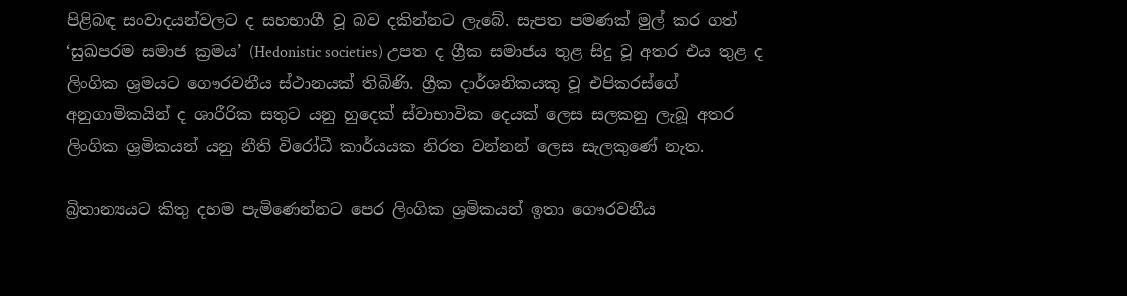පිළිබඳ සංවාදයන්වලට ද සහභාගී වූ බව දකින්නට ලැබේ. සැපත පමණක් මුල් කර ගත් ‘සුඛපරම සමාජ ක්‍රමය’ (Hedonistic societies) උපත ද ග්‍රීක සමාජය තුළ සිදු වූ අතර එය තුළ ද ලිංගික ශ්‍රමයට ගෞරවනීය ස්ථානයක් තිබිණි. ග්‍රීක දාර්ශනිකයකු වූ එපිකරස්ගේ අනුගාමිකයින් ද ශාරීරික සතුට යනු හුදෙක් ස්වාභාවික දෙයක් ලෙස සලකනු ලැබූ අතර ලිංගික ශ්‍රමිකයන් යනු නීති විරෝධී කාර්යයක නිරත වන්නන් ලෙස සැලකුණේ නැත.

බ්‍රිතාන්‍යයට කිතු දහම පැමිණෙන්නට පෙර ලිංගික ශ්‍රමිකයන් ඉතා ගෞරවනීය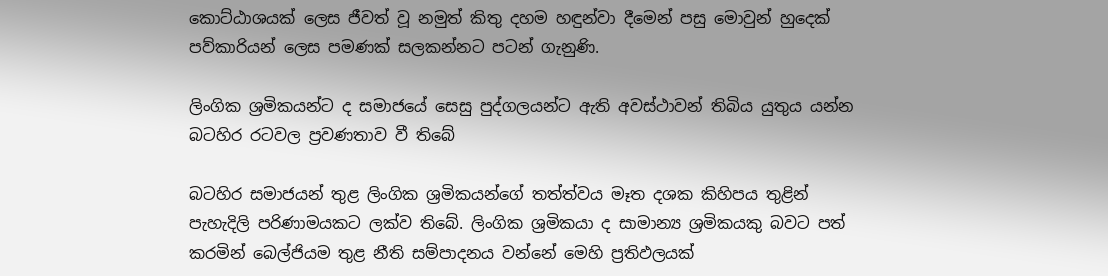කොට්ඨාශයක් ලෙස ජීවත් වූ නමුත් කිතු දහම හඳුන්වා දීමෙන් පසු මොවුන් හුදෙක් පව්කාරියන් ලෙස පමණක් සලකන්නට පටන් ගැනුණි.

ලිංගික ශ්‍රමිකයන්ට ද සමාජයේ සෙසු පුද්ගලයන්ට ඇති අවස්ථාවන් තිබිය යුතුය යන්න බටහිර රටවල ප්‍රවණතාව වී තිබේ

බටහිර සමාජයන් තුළ ලිංගික ශ්‍රමිකයන්ගේ තත්ත්වය මෑත දශක කිහිපය තුළින් පැහැදිලි පරිණාමයකට ලක්ව තිබේ. ලිංගික ශ්‍රමිකයා ද සාමාන්‍ය ශ්‍රමිකයකු බවට පත් කරමින් බෙල්ජියම තුළ නීති සම්පාදනය වන්නේ මෙහි ප්‍රතිඵලයක්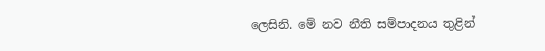ලෙසිනි. මේ නව නීති සම්පාදනය තුළින්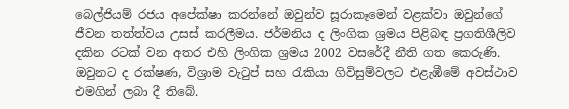බෙල්ජියම් රජය අපේක්ෂා කරන්නේ ඔවුන්ව සූරාකෑමෙන් වළක්වා ඔවුන්ගේ ජීවන තත්ත්වය උසස් කරලීමය. ජර්මනිය ද ලිංගික ශ්‍රමය පිළිබඳ ප්‍රගතිශීලිව දකින රටක් වන අතර එහි ලිංගික ශ්‍රමය 2002 වසරේදී නීති ගත කෙරුණි. ඔවුනට ද රක්ෂණ, විශ්‍රාම වැටුප් සහ රැකියා ගිවිසුම්වලට එළැඹීමේ අවස්ථාව එමගින් ලබා දී තිබේ.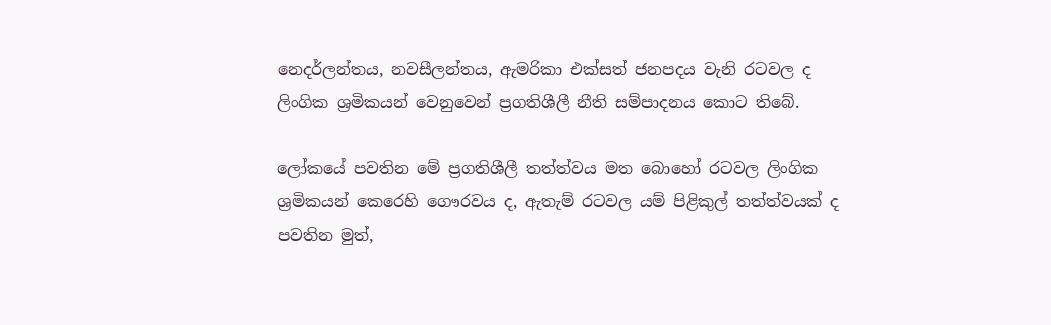නෙදර්ලන්තය, නවසීලන්තය, ඇමරිකා එක්සත් ජනපදය වැනි රටවල ද ලිංගික ශ්‍රමිකයන් වෙනුවෙන් ප්‍රගතිශීලී නීති සම්පාදනය කොට තිබේ.

ලෝකයේ පවතින මේ ප්‍රගතිශීලී තත්ත්වය මත බොහෝ රටවල ලිංගික ශ්‍රමිකයන් කෙරෙහි ගෞරවය ද, ඇතැම් රටවල යම් පිළිකුල් තත්ත්වයක් ද පවතින මුත්,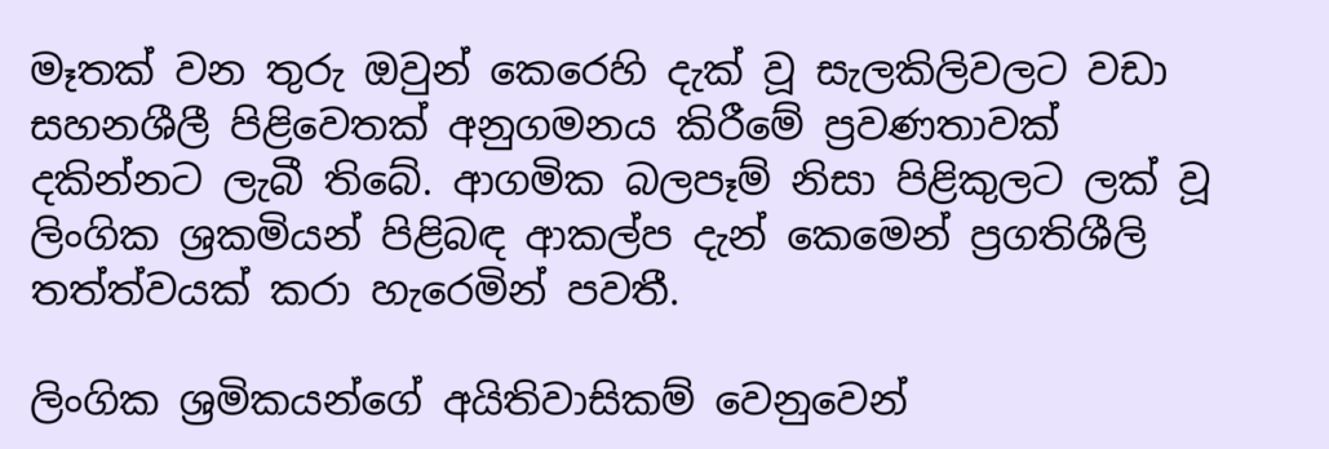මෑතක් වන තුරු ඔවුන් කෙරෙහි දැක් වූ සැලකිලිවලට වඩා සහනශීලී පිළිවෙතක් අනුගමනය කිරීමේ ප්‍රවණතාවක් දකින්නට ලැබී තිබේ. ආගමික බලපෑම් නිසා පිළිකුලට ලක් වූ ලිංගික ශ්‍රකමියන් පිළිබඳ ආකල්ප දැන් කෙමෙන් ප්‍රගතිශීලි තත්ත්වයක් කරා හැරෙමින් පවතී.

ලිංගික ශ්‍රමිකයන්ගේ අයිතිවාසිකම් වෙනුවෙන්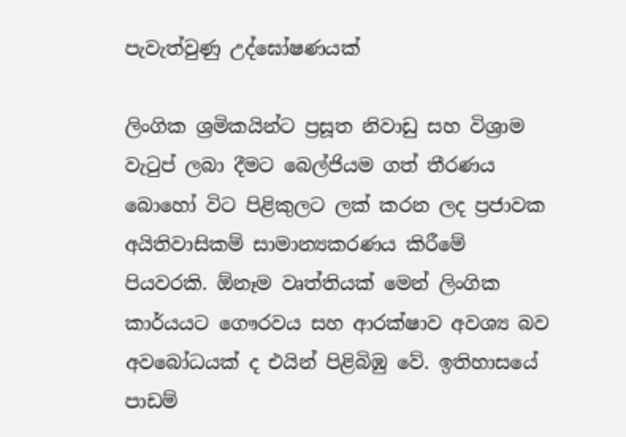පැවැත්වුණු උද්ඝෝෂණයක්

ලිංගික ශ්‍රමිකයින්ට ප්‍රසූත නිවාඩු සහ විශ්‍රාම වැටුප් ලබා දීමට බෙල්ජියම ගත් තීරණය බොහෝ විට පිළිකුලට ලක් කරන ලද ප්‍රජාවක අයිතිවාසිකම් සාමාන්‍යකරණය කිරීමේ පියවරකි. ඕනෑම වෘත්තියක් මෙන් ලිංගික කාර්යයට ගෞරවය සහ ආරක්ෂාව අවශ්‍ය බව අවබෝධයක් ද එයින් පිළිබිඹු වේ. ඉතිහාසයේ පාඩම්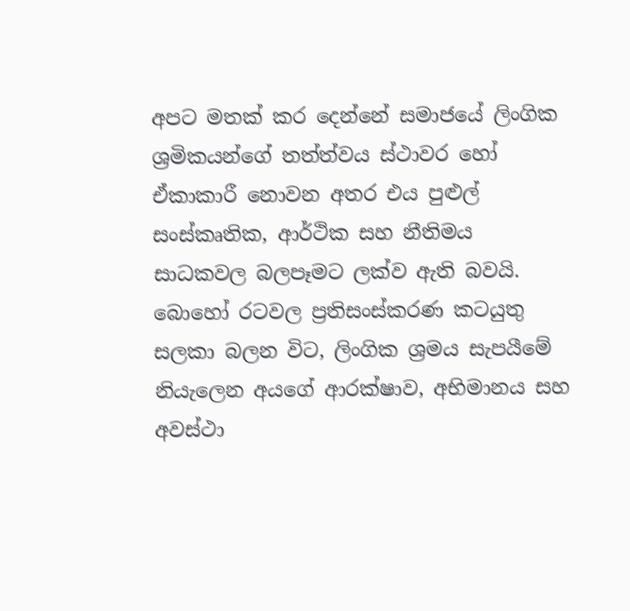අපට මතක් කර දෙන්නේ සමාජයේ ලිංගික ශ්‍රමිකයන්ගේ තත්ත්වය ස්ථාවර හෝ ඒකාකාරී නොවන අතර එය පුළුල් සංස්කෘතික, ආර්ථික සහ නීතිමය සාධකවල බලපෑමට ලක්ව ඇති බවයි. බොහෝ රටවල ප්‍රතිසංස්කරණ කටයුතු සලකා බලන විට, ලිංගික ශ්‍රමය සැපයීමේ නියැලෙන අයගේ ආරක්ෂාව, අභිමානය සහ අවස්ථා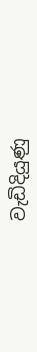වැඩිදියුණු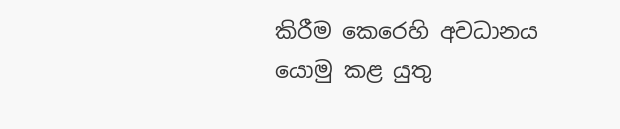කිරීම කෙරෙහි අවධානය යොමු කළ යුතු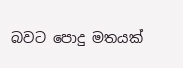බවට පොදු මතයක්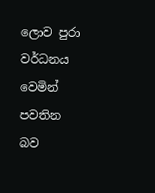ලොව පුරා වර්ධනය වෙමින් පවතින බව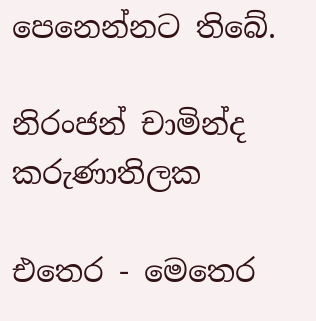පෙනෙන්නට තිබේ.

නිරංජන් චාමින්ද කරුණාතිලක

එතෙර - මෙතෙර